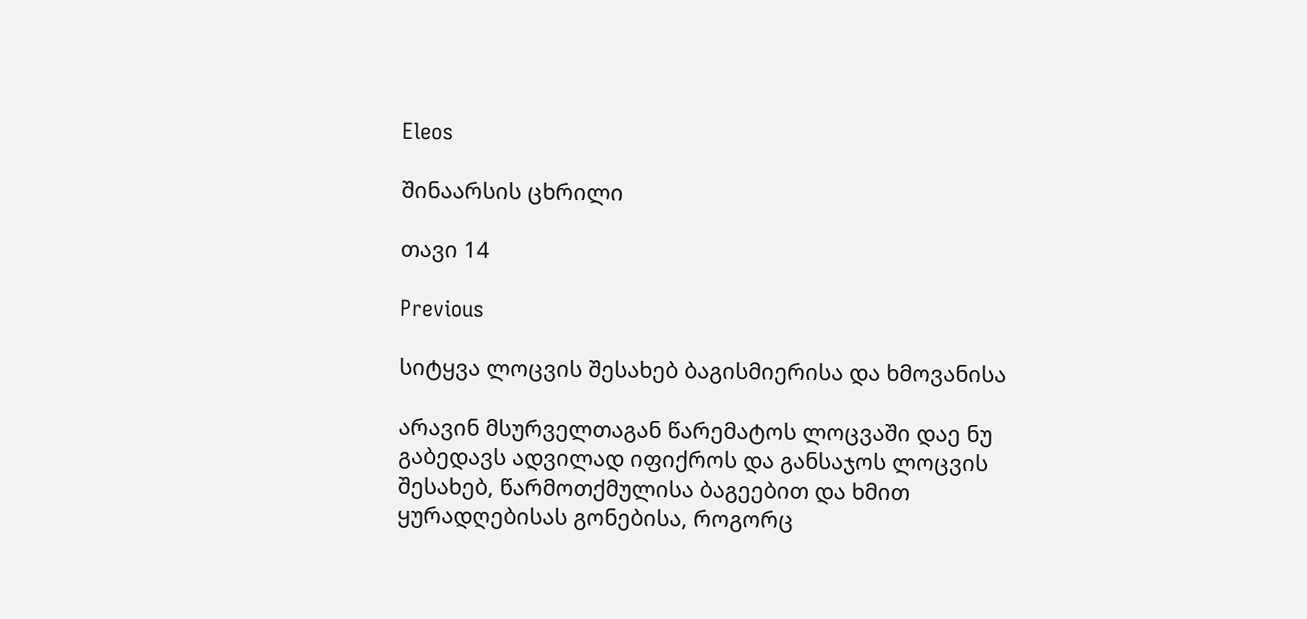Eleos

შინაარსის ცხრილი

თავი 14

Previous

სიტყვა ლოცვის შესახებ ბაგისმიერისა და ხმოვანისა

არავინ მსურველთაგან წარემატოს ლოცვაში დაე ნუ გაბედავს ადვილად იფიქროს და განსაჯოს ლოცვის შესახებ, წარმოთქმულისა ბაგეებით და ხმით ყურადღებისას გონებისა, როგორც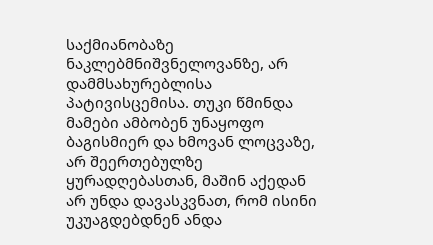საქმიანობაზე ნაკლებმნიშვნელოვანზე, არ დამმსახურებლისა პატივისცემისა. თუკი წმინდა მამები ამბობენ უნაყოფო ბაგისმიერ და ხმოვან ლოცვაზე, არ შეერთებულზე ყურადღებასთან, მაშინ აქედან არ უნდა დავასკვნათ, რომ ისინი უკუაგდებდნენ ანდა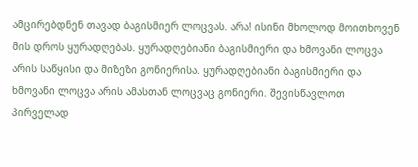ამცირებდნენ თავად ბაგისმიერ ლოცვას. არა! ისინი მხოლოდ მოითხოვენ მის დროს ყურადღებას. ყურადღებიანი ბაგისმიერი და ხმოვანი ლოცვა არის საწყისი და მიზეზი გონიერისა. ყურადღებიანი ბაგისმიერი და ხმოვანი ლოცვა არის ამასთან ლოცვაც გონიერი. შევისწავლოთ პირველად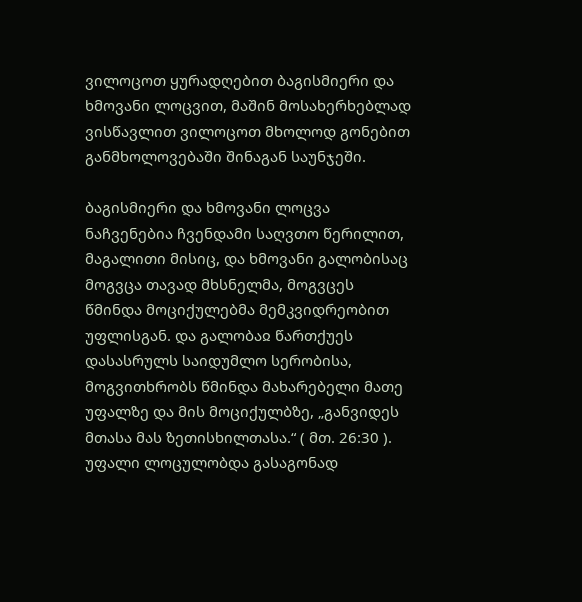ვილოცოთ ყურადღებით ბაგისმიერი და ხმოვანი ლოცვით, მაშინ მოსახერხებლად ვისწავლით ვილოცოთ მხოლოდ გონებით განმხოლოვებაში შინაგან საუნჯეში.

ბაგისმიერი და ხმოვანი ლოცვა ნაჩვენებია ჩვენდამი საღვთო წერილით, მაგალითი მისიც, და ხმოვანი გალობისაც მოგვცა თავად მხსნელმა, მოგვცეს წმინდა მოციქულებმა მემკვიდრეობით უფლისგან. და გალობაჲ წართქუეს დასასრულს საიდუმლო სერობისა, მოგვითხრობს წმინდა მახარებელი მათე უფალზე და მის მოციქულბზე, „განვიდეს მთასა მას ზეთისხილთასა.“ ( მთ. 26:30 ). უფალი ლოცულობდა გასაგონად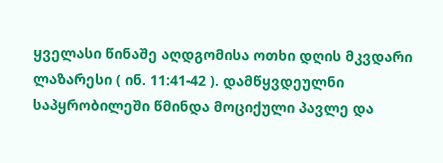ყველასი წინაშე აღდგომისა ოთხი დღის მკვდარი ლაზარესი ( ინ. 11:41-42 ). დამწყვდეულნი საპყრობილეში წმინდა მოციქული პავლე და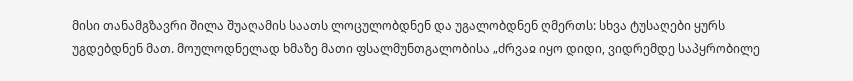მისი თანამგზავრი შილა შუაღამის საათს ლოცულობდნენ და უგალობდნენ ღმერთს: სხვა ტუსაღები ყურს უგდებდნენ მათ. მოულოდნელად ხმაზე მათი ფსალმუნთგალობისა „ძრვაჲ იყო დიდი, ვიდრემდე საპყრობილე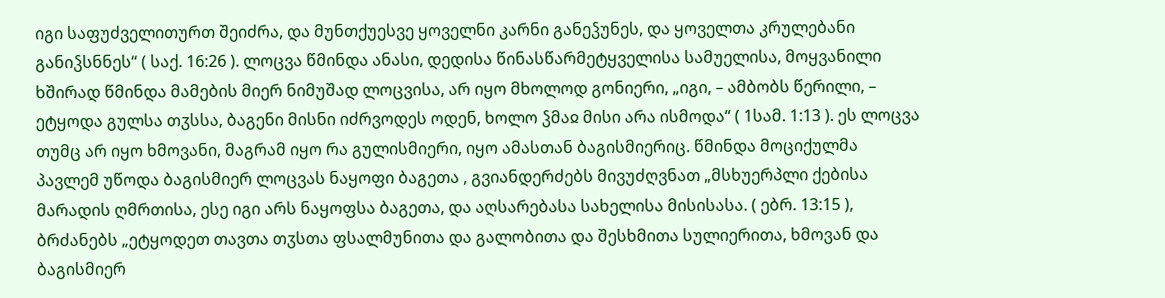იგი საფუძველითურთ შეიძრა, და მუნთქუესვე ყოველნი კარნი განეჴუნეს, და ყოველთა კრულებანი განიჴსნნეს“ ( საქ. 16:26 ). ლოცვა წმინდა ანასი, დედისა წინასწარმეტყველისა სამუელისა, მოყვანილი ხშირად წმინდა მამების მიერ ნიმუშად ლოცვისა, არ იყო მხოლოდ გონიერი, „იგი, – ამბობს წერილი, – ეტყოდა გულსა თჳსსა, ბაგენი მისნი იძრვოდეს ოდენ, ხოლო ჴმაჲ მისი არა ისმოდა“ ( 1სამ. 1:13 ). ეს ლოცვა თუმც არ იყო ხმოვანი, მაგრამ იყო რა გულისმიერი, იყო ამასთან ბაგისმიერიც. წმინდა მოციქულმა პავლემ უწოდა ბაგისმიერ ლოცვას ნაყოფი ბაგეთა , გვიანდერძებს მივუძღვნათ „მსხუერპლი ქებისა მარადის ღმრთისა, ესე იგი არს ნაყოფსა ბაგეთა, და აღსარებასა სახელისა მისისასა. ( ებრ. 13:15 ), ბრძანებს „ეტყოდეთ თავთა თჳსთა ფსალმუნითა და გალობითა და შესხმითა სულიერითა, ხმოვან და ბაგისმიერ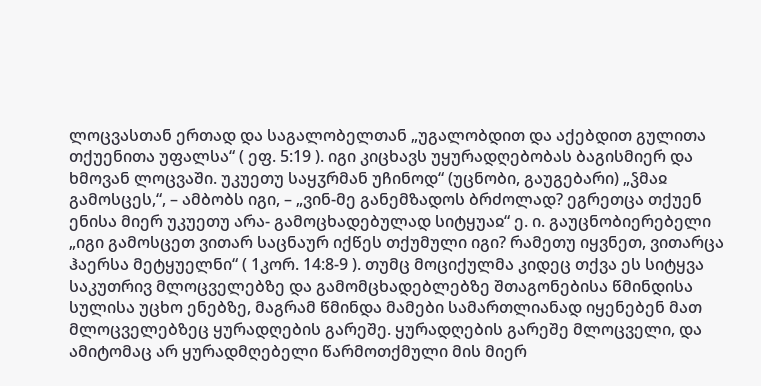ლოცვასთან ერთად და საგალობელთან „უგალობდით და აქებდით გულითა თქუენითა უფალსა“ ( ეფ. 5:19 ). იგი კიცხავს უყურადღებობას ბაგისმიერ და ხმოვან ლოცვაში. უკუეთუ საყჳრმან უჩინოდ“ (უცნობი, გაუგებარი) „ჴმაჲ გამოსცეს,“, – ამბობს იგი, – „ვინ-მე განემზადოს ბრძოლად? ეგრეთცა თქუენ ენისა მიერ უკუეთუ არა- გამოცხადებულად სიტყუაჲ“ ე. ი. გაუცნობიერებელი „იგი გამოსცეთ ვითარ საცნაურ იქწეს თქუმული იგი? რამეთუ იყვნეთ, ვითარცა ჰაერსა მეტყუელნი“ ( 1კორ. 14:8-9 ). თუმც მოციქულმა კიდეც თქვა ეს სიტყვა საკუთრივ მლოცველებზე და გამომცხადებლებზე შთაგონებისა წმინდისა სულისა უცხო ენებზე, მაგრამ წმინდა მამები სამართლიანად იყენებენ მათ მლოცველებზეც ყურადღების გარეშე. ყურადღების გარეშე მლოცველი, და ამიტომაც არ ყურადმღებელი წარმოთქმული მის მიერ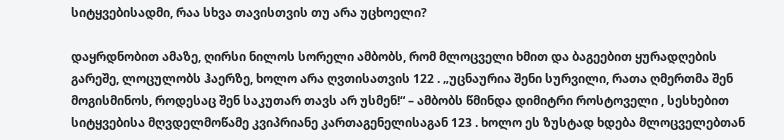სიტყვებისადმი, რაა სხვა თავისთვის თუ არა უცხოელი?

დაყრდნობით ამაზე, ღირსი ნილოს სორელი ამბობს, რომ მლოცველი ხმით და ბაგეებით ყურადღების გარეშე, ლოცულობს ჰაერზე, ხოლო არა ღვთისათვის 122 . „უცნაურია შენი სურვილი, რათა ღმერთმა შენ მოგისმინოს, როდესაც შენ საკუთარ თავს არ უსმენ!“ – ამბობს წმინდა დიმიტრი როსტოველი , სესხებით სიტყვებისა მღვდელმოწამე კვიპრიანე კართაგენელისაგან 123 . ხოლო ეს ზუსტად ხდება მლოცველებთან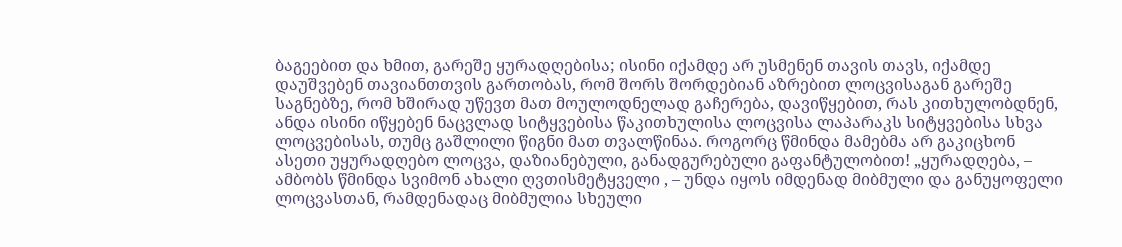ბაგეებით და ხმით, გარეშე ყურადღებისა; ისინი იქამდე არ უსმენენ თავის თავს, იქამდე დაუშვებენ თავიანთთვის გართობას, რომ შორს შორდებიან აზრებით ლოცვისაგან გარეშე საგნებზე, რომ ხშირად უწევთ მათ მოულოდნელად გაჩერება, დავიწყებით, რას კითხულობდნენ, ანდა ისინი იწყებენ ნაცვლად სიტყვებისა წაკითხულისა ლოცვისა ლაპარაკს სიტყვებისა სხვა ლოცვებისას, თუმც გაშლილი წიგნი მათ თვალწინაა. როგორც წმინდა მამებმა არ გაკიცხონ ასეთი უყურადღებო ლოცვა, დაზიანებული, განადგურებული გაფანტულობით! „ყურადღება, – ამბობს წმინდა სვიმონ ახალი ღვთისმეტყველი , – უნდა იყოს იმდენად მიბმული და განუყოფელი ლოცვასთან, რამდენადაც მიბმულია სხეული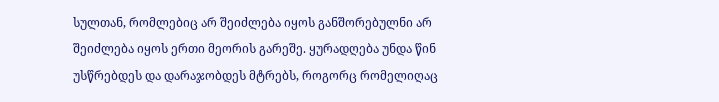სულთან, რომლებიც არ შეიძლება იყოს განშორებულნი არ შეიძლება იყოს ერთი მეორის გარეშე. ყურადღება უნდა წინ უსწრებდეს და დარაჯობდეს მტრებს, როგორც რომელიღაც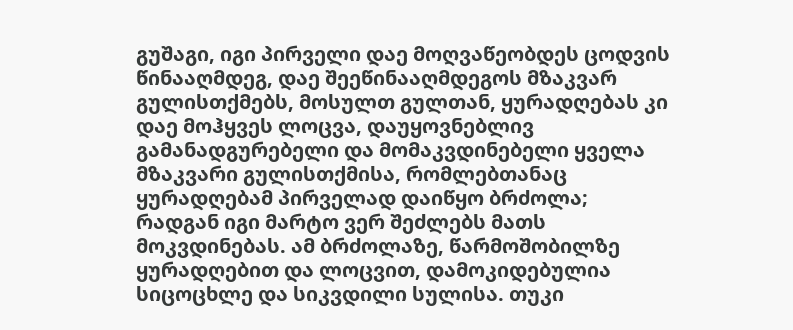გუშაგი, იგი პირველი დაე მოღვაწეობდეს ცოდვის წინააღმდეგ, დაე შეეწინააღმდეგოს მზაკვარ გულისთქმებს, მოსულთ გულთან, ყურადღებას კი დაე მოჰყვეს ლოცვა, დაუყოვნებლივ გამანადგურებელი და მომაკვდინებელი ყველა მზაკვარი გულისთქმისა, რომლებთანაც ყურადღებამ პირველად დაიწყო ბრძოლა; რადგან იგი მარტო ვერ შეძლებს მათს მოკვდინებას. ამ ბრძოლაზე, წარმოშობილზე ყურადღებით და ლოცვით, დამოკიდებულია სიცოცხლე და სიკვდილი სულისა. თუკი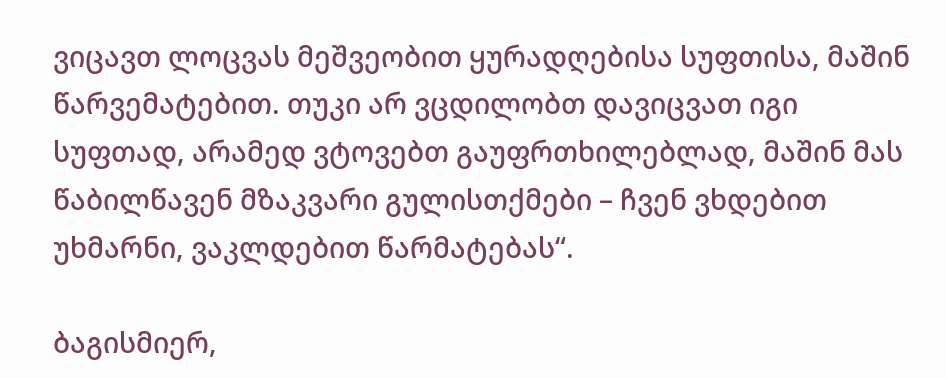ვიცავთ ლოცვას მეშვეობით ყურადღებისა სუფთისა, მაშინ წარვემატებით. თუკი არ ვცდილობთ დავიცვათ იგი სუფთად, არამედ ვტოვებთ გაუფრთხილებლად, მაშინ მას წაბილწავენ მზაკვარი გულისთქმები – ჩვენ ვხდებით უხმარნი, ვაკლდებით წარმატებას“.

ბაგისმიერ,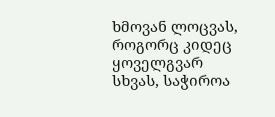ხმოვან ლოცვას, როგორც კიდეც ყოველგვარ სხვას, საჭიროა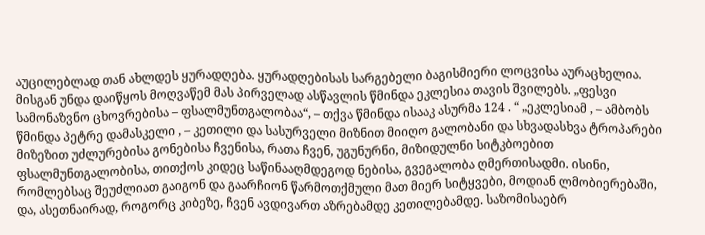აუცილებლად თან ახლდეს ყურადღება. ყურადღებისას სარგებელი ბაგისმიერი ლოცვისა აურაცხელია. მისგან უნდა დაიწყოს მოღვაწემ მას პირველად ასწავლის წმინდა ეკლესია თავის შვილებს. „ფესვი სამონაზვნო ცხოვრებისა – ფსალმუნთგალობაა“, – თქვა წმინდა ისააკ ასურმა 124 . “ „ეკლესიამ , – ამბობს წმინდა პეტრე დამასკელი , – კეთილი და სასურველი მიზნით მიიღო გალობანი და სხვადასხვა ტროპარები მიზეზით უძლურებისა გონებისა ჩვენისა, რათა ჩვენ, უგუნურნი, მიზიდულნი სიტკბოებით ფსალმუნთგალობისა, თითქოს კიდეც საწინააღმდეგოდ ნებისა, გვეგალობა ღმერთისადმი. ისინი, რომლებსაც შეუძლიათ გაიგონ და გაარჩიონ წარმოთქმული მათ მიერ სიტყვები, მოდიან ლმობიერებაში, და, ასეთნაირად, როგორც კიბეზე, ჩვენ ავდივართ აზრებამდე კეთილებამდე. საზომისაებრ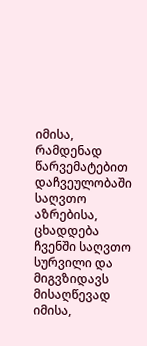იმისა, რამდენად წარვემატებით დაჩვეულობაში საღვთო აზრებისა, ცხადდება ჩვენში საღვთო სურვილი და მიგვზიდავს მისაღწევად იმისა,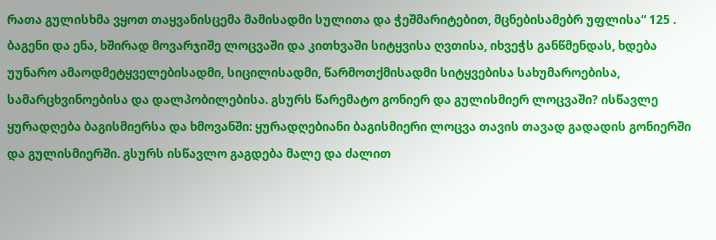რათა გულისხმა ვყოთ თაყვანისცემა მამისადმი სულითა და ჭეშმარიტებით, მცნებისამებრ უფლისა“ 125 . ბაგენი და ენა, ხშირად მოვარჯიშე ლოცვაში და კითხვაში სიტყვისა ღვთისა, იხვეჭს განწმენდას, ხდება უუნარო ამაოდმეტყველებისადმი, სიცილისადმი, წარმოთქმისადმი სიტყვებისა სახუმაროებისა, სამარცხვინოებისა და დალპობილებისა. გსურს წარემატო გონიერ და გულისმიერ ლოცვაში? ისწავლე ყურადღება ბაგისმიერსა და ხმოვანში: ყურადღებიანი ბაგისმიერი ლოცვა თავის თავად გადადის გონიერში და გულისმიერში. გსურს ისწავლო გაგდება მალე და ძალით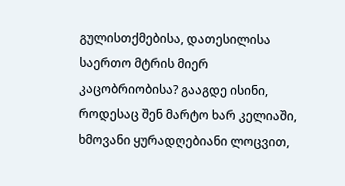გულისთქმებისა, დათესილისა საერთო მტრის მიერ კაცობრიობისა? გააგდე ისინი, როდესაც შენ მარტო ხარ კელიაში, ხმოვანი ყურადღებიანი ლოცვით,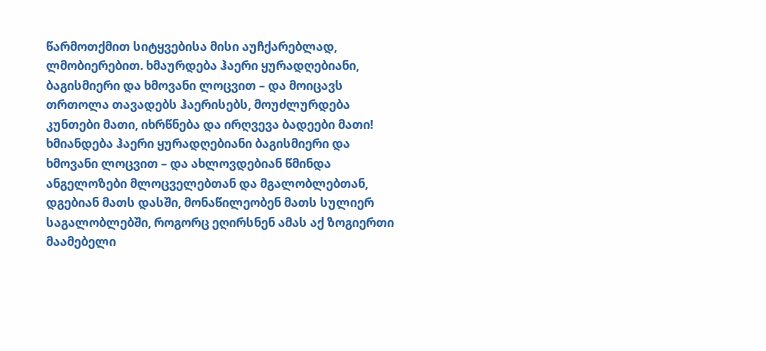წარმოთქმით სიტყვებისა მისი აუჩქარებლად, ლმობიერებით. ხმაურდება ჰაერი ყურადღებიანი, ბაგისმიერი და ხმოვანი ლოცვით – და მოიცავს თრთოლა თავადებს ჰაერისებს, მოუძლურდება კუნთები მათი, იხრწნება და ირღვევა ბადეები მათი! ხმიანდება ჰაერი ყურადღებიანი ბაგისმიერი და ხმოვანი ლოცვით – და ახლოვდებიან წმინდა ანგელოზები მლოცველებთან და მგალობლებთან, დგებიან მათს დასში, მონაწილეობენ მათს სულიერ საგალობლებში, როგორც ეღირსნენ ამას აქ ზოგიერთი მაამებელი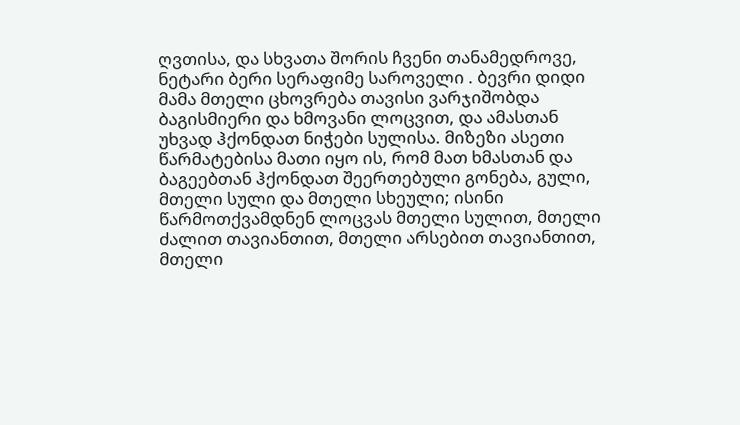ღვთისა, და სხვათა შორის ჩვენი თანამედროვე, ნეტარი ბერი სერაფიმე საროველი . ბევრი დიდი მამა მთელი ცხოვრება თავისი ვარჯიშობდა ბაგისმიერი და ხმოვანი ლოცვით, და ამასთან უხვად ჰქონდათ ნიჭები სულისა. მიზეზი ასეთი წარმატებისა მათი იყო ის, რომ მათ ხმასთან და ბაგეებთან ჰქონდათ შეერთებული გონება, გული, მთელი სული და მთელი სხეული; ისინი წარმოთქვამდნენ ლოცვას მთელი სულით, მთელი ძალით თავიანთით, მთელი არსებით თავიანთით, მთელი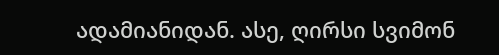ადამიანიდან. ასე, ღირსი სვიმონ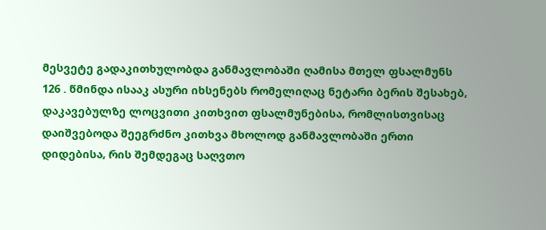მესვეტე გადაკითხულობდა განმავლობაში ღამისა მთელ ფსალმუნს 126 . წმინდა ისააკ ასური იხსენებს რომელიღაც ნეტარი ბერის შესახებ, დაკავებულზე ლოცვითი კითხვით ფსალმუნებისა, რომლისთვისაც დაიშვებოდა შეეგრძნო კითხვა მხოლოდ განმავლობაში ერთი დიდებისა, რის შემდეგაც საღვთო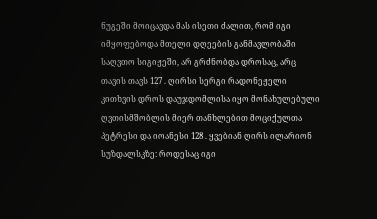ნუგეში მოიცავდა მას ისეთი ძალით, რომ იგი იმყოფებოდა მთელი დღეების განმავლობაში საღვთო სიგიჟეში, არ გრძნობდა დროსაც, არც თავის თავს 127 . ღირსი სერგი რადონეჟელი კითხვის დროს დაუჯდომლისა იყო მონახულებული ღვთისმშობლის მიერ თანხლებით მოციქულთა პეტრესი და იოანესი 128 . ყვებიან ღირს ილარიონ სუზდალსკზე: როდესაც იგი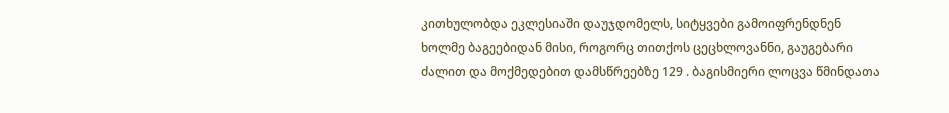კითხულობდა ეკლესიაში დაუჯდომელს, სიტყვები გამოიფრენდნენ ხოლმე ბაგეებიდან მისი, როგორც თითქოს ცეცხლოვანნი, გაუგებარი ძალით და მოქმედებით დამსწრეებზე 129 . ბაგისმიერი ლოცვა წმინდათა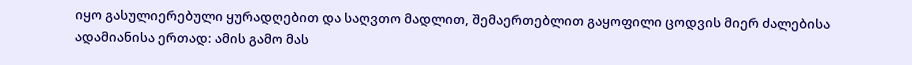იყო გასულიერებული ყურადღებით და საღვთო მადლით, შემაერთებლით გაყოფილი ცოდვის მიერ ძალებისა ადამიანისა ერთად: ამის გამო მას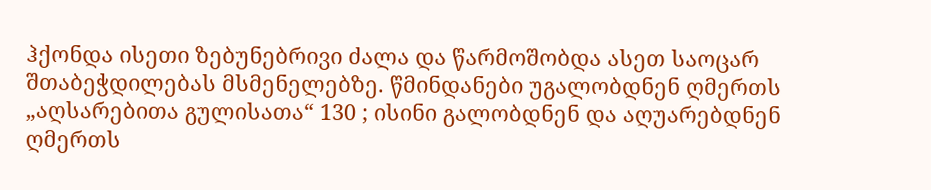ჰქონდა ისეთი ზებუნებრივი ძალა და წარმოშობდა ასეთ საოცარ შთაბეჭდილებას მსმენელებზე. წმინდანები უგალობდნენ ღმერთს „აღსარებითა გულისათა“ 130 ; ისინი გალობდნენ და აღუარებდნენ ღმერთს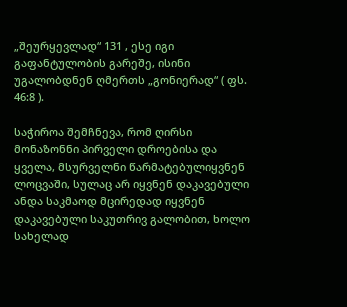„შეურყევლად“ 131 , ესე იგი გაფანტულობის გარეშე, ისინი უგალობდნენ ღმერთს „გონიერად“ ( ფს. 46:8 ).

საჭიროა შემჩნევა, რომ ღირსი მონაზონნი პირველი დროებისა და ყველა, მსურველნი წარმატებულიყვნენ ლოცვაში, სულაც არ იყვნენ დაკავებული ანდა საკმაოდ მცირედად იყვნენ დაკავებული საკუთრივ გალობით, ხოლო სახელად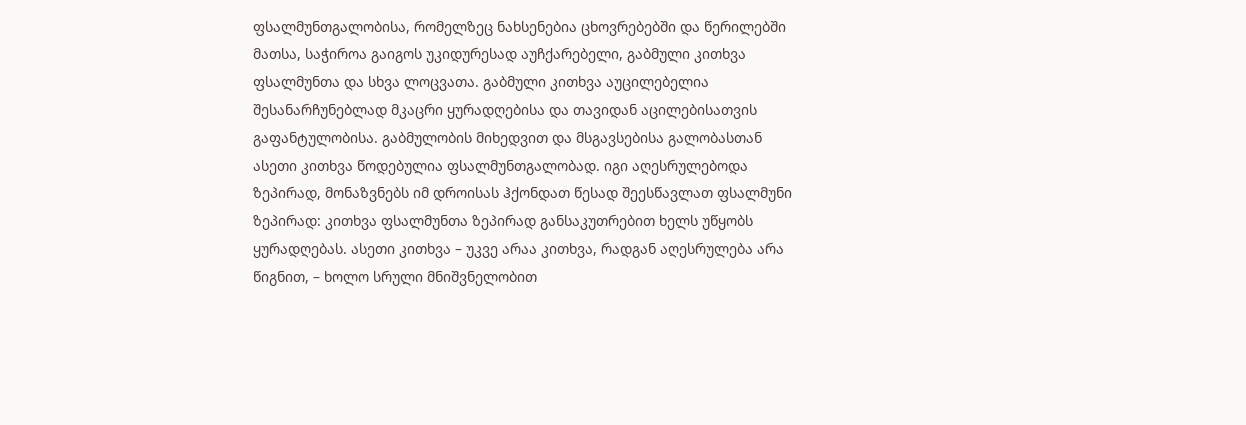ფსალმუნთგალობისა, რომელზეც ნახსენებია ცხოვრებებში და წერილებში მათსა, საჭიროა გაიგოს უკიდურესად აუჩქარებელი, გაბმული კითხვა ფსალმუნთა და სხვა ლოცვათა. გაბმული კითხვა აუცილებელია შესანარჩუნებლად მკაცრი ყურადღებისა და თავიდან აცილებისათვის გაფანტულობისა. გაბმულობის მიხედვით და მსგავსებისა გალობასთან ასეთი კითხვა წოდებულია ფსალმუნთგალობად. იგი აღესრულებოდა ზეპირად, მონაზვნებს იმ დროისას ჰქონდათ წესად შეესწავლათ ფსალმუნი ზეპირად: კითხვა ფსალმუნთა ზეპირად განსაკუთრებით ხელს უწყობს ყურადღებას. ასეთი კითხვა – უკვე არაა კითხვა, რადგან აღესრულება არა წიგნით, – ხოლო სრული მნიშვნელობით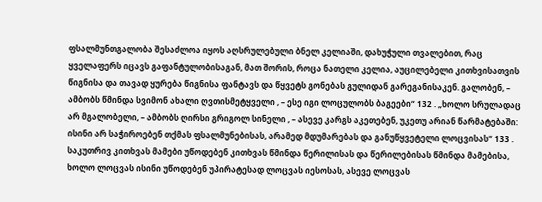ფსალმუნთგალობა შესაძლოა იყოს აღსრულებული ბნელ კელიაში, დახუჭული თვალებით, რაც ყველაფერს იცავს გაფანტულობისაგან, მათ შორის, როცა ნათელი კელია, აუცილებელი კითხვისათვის წიგნისა და თავად ყურება წიგნისა ფანტავს და წყვეტს გონებას გულიდან გარეგანისაკენ. გალობენ, – ამბობს წმინდა სვიმონ ახალი ღვთისმეტყველი , – ესე იგი ლოცულობს ბაგეები“ 132 . „ხოლო სრულადაც არ მგალობელი, – ამბობს ღირსი გრიგოლ სინელი , – ასევე კარგს აკეთებენ, უკეთუ არიან წარმატებაში: ისინი არ საჭიროებენ თქმას ფსალმუნებისას, არამედ მდუმარებას და განუწყვეტელი ლოცვისას“ 133 . საკუთრივ კითხვას მამები უწოდებენ კითხვას წმინდა წერილისას და წერილებისას წმინდა მამებისა, ხოლო ლოცვას ისინი უწოდებენ უპირატესად ლოცვას იესოსას, ასევე ლოცვას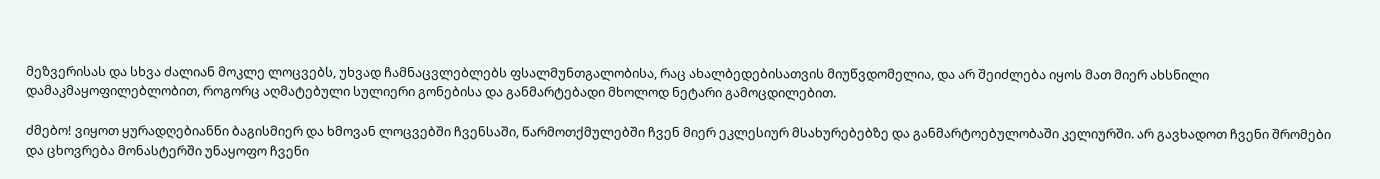მეზვერისას და სხვა ძალიან მოკლე ლოცვებს, უხვად ჩამნაცვლებლებს ფსალმუნთგალობისა, რაც ახალბედებისათვის მიუწვდომელია, და არ შეიძლება იყოს მათ მიერ ახსნილი დამაკმაყოფილებლობით, როგორც აღმატებული სულიერი გონებისა და განმარტებადი მხოლოდ ნეტარი გამოცდილებით.

ძმებო! ვიყოთ ყურადღებიანნი ბაგისმიერ და ხმოვან ლოცვებში ჩვენსაში, წარმოთქმულებში ჩვენ მიერ ეკლესიურ მსახურებებზე და განმარტოებულობაში კელიურში. არ გავხადოთ ჩვენი შრომები და ცხოვრება მონასტერში უნაყოფო ჩვენი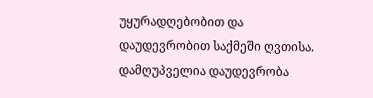უყურადღებობით და დაუდევრობით საქმეში ღვთისა. დამღუპველია დაუდევრობა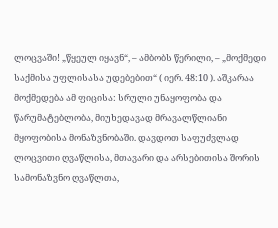ლოცვაში! „წყეულ იყავნ“, – ამბობს წერილი, – „მოქმედი საქმისა უფლისასა უდებებით“ ( იერ. 48:10 ). აშკარაა მოქმედება ამ ფიცისა: სრული უნაყოფობა და წარუმატებლობა, მიუხედავად მრავალწლიანი მყოფობისა მონაზვნობაში. დავდოთ საფუძვლად ლოცვითი ღვაწლისა, მთავარი და არსებითისა შორის სამონაზვნო ღვაწლთა,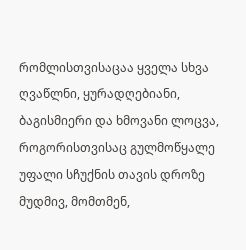რომლისთვისაცაა ყველა სხვა ღვაწლნი, ყურადღებიანი, ბაგისმიერი და ხმოვანი ლოცვა, როგორისთვისაც გულმოწყალე უფალი სჩუქნის თავის დროზე მუდმივ, მომთმენ,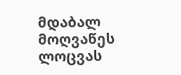მდაბალ მოღვაწეს ლოცვას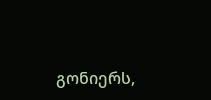გონიერს,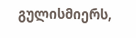გულისმიერს,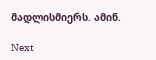მადლისმიერს. ამინ.

Next